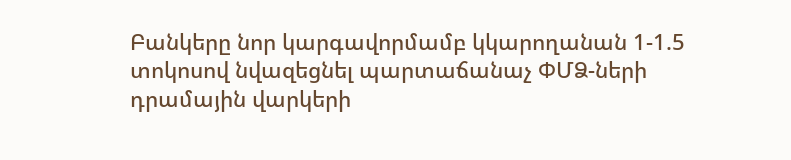Բանկերը նոր կարգավորմամբ կկարողանան 1-1.5 տոկոսով նվազեցնել պարտաճանաչ ՓՄՁ-ների դրամային վարկերի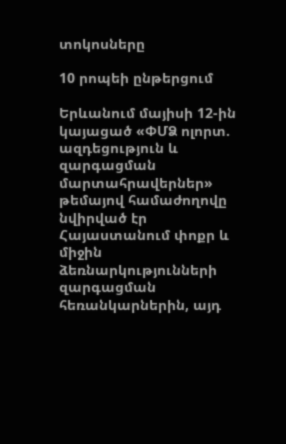տոկոսները

10 րոպեի ընթերցում

Երևանում մայիսի 12-ին կայացած «ՓՄՁ ոլորտ. ազդեցություն և զարգացման մարտահրավերներ» թեմայով համաժողովը նվիրված էր Հայաստանում փոքր և միջին ձեռնարկությունների զարգացման հեռանկարներին, այդ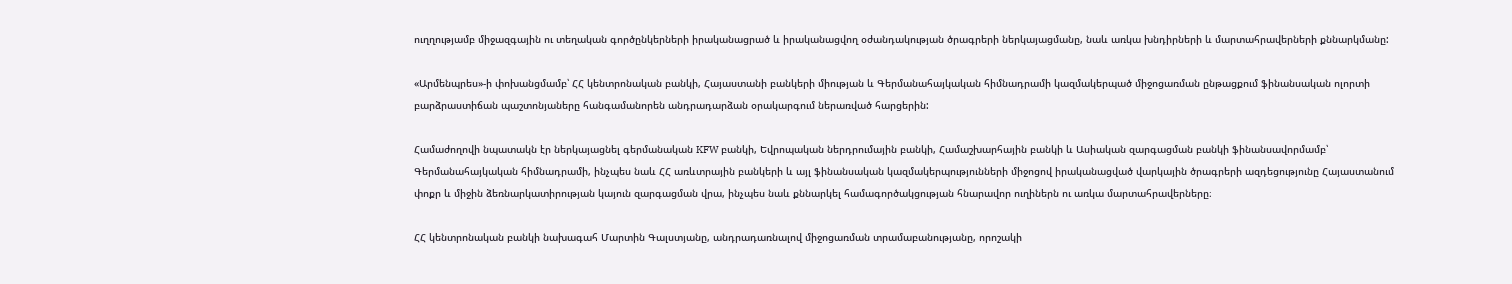ուղղությամբ միջազգային ու տեղական գործընկերների իրականացրած և իրականացվող օժանդակության ծրագրերի ներկայացմանը, նաև առկա խնդիրների և մարտահրավերների քննարկմանը:

«Արմենպրես»-ի փոխանցմամբ՝ ՀՀ կենտրոնական բանկի, Հայաստանի բանկերի միության և Գերմանահայկական հիմնադրամի կազմակերպած միջոցառման ընթացքում ֆինանսական ոլորտի բարձրաստիճան պաշտոնյաները հանգամանորեն անդրադարձան օրակարգում ներառված հարցերին:

Համաժողովի նպատակն էր ներկայացնել գերմանական KFW բանկի, Եվրոպական ներդրումային բանկի, Համաշխարհային բանկի և Ասիական զարգացման բանկի ֆինանսավորմամբ՝ Գերմանահայկական հիմնադրամի, ինչպես նաև ՀՀ առևտրային բանկերի և այլ ֆինանսական կազմակերպությունների միջոցով իրականացված վարկային ծրագրերի ազդեցությունը Հայաստանում փոքր և միջին ձեռնարկատիրության կայուն զարգացման վրա, ինչպես նաև քննարկել համագործակցության հնարավոր ուղիներն ու առկա մարտահրավերները։

ՀՀ կենտրոնական բանկի նախագահ Մարտին Գալստյանը, անդրադառնալով միջոցառման տրամաբանությանը, որոշակի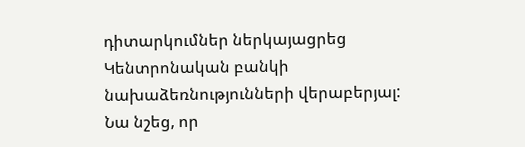դիտարկումներ ներկայացրեց Կենտրոնական բանկի նախաձեռնությունների վերաբերյալ: Նա նշեց, որ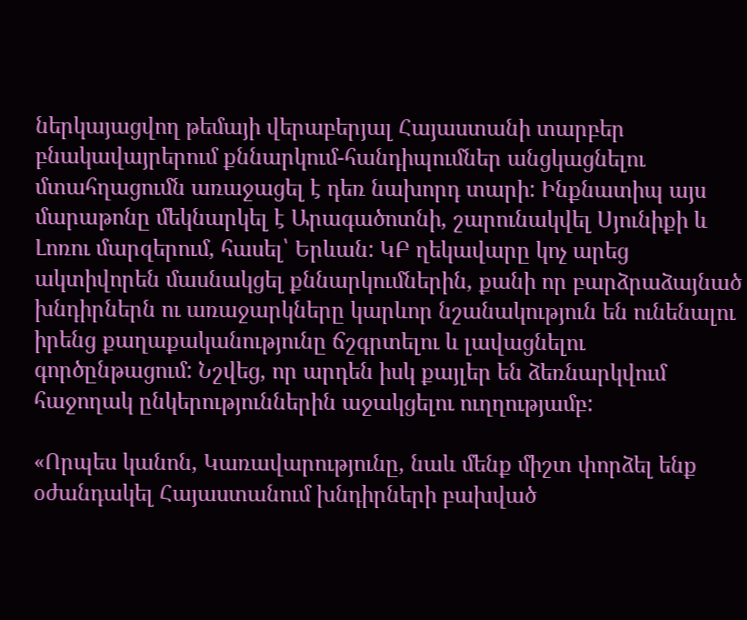ներկայացվող թեմայի վերաբերյալ Հայաստանի տարբեր բնակավայրերում քննարկում-հանդիպումներ անցկացնելու մտահղացումն առաջացել է դեռ նախորդ տարի: Ինքնատիպ այս մարաթոնը մեկնարկել է Արագածոտնի, շարունակվել Սյունիքի և Լոռու մարզերում, հասել՝ Երևան: ԿԲ ղեկավարը կոչ արեց ակտիվորեն մասնակցել քննարկումներին, քանի որ բարձրաձայնած խնդիրներն ու առաջարկները կարևոր նշանակություն են ունենալու իրենց քաղաքականությունը ճշգրտելու և լավացնելու գործընթացում: Նշվեց, որ արդեն իսկ քայլեր են ձեռնարկվում հաջողակ ընկերություններին աջակցելու ուղղությամբ:

«Որպես կանոն, Կառավարությունը, նաև մենք միշտ փորձել ենք օժանդակել Հայաստանում խնդիրների բախված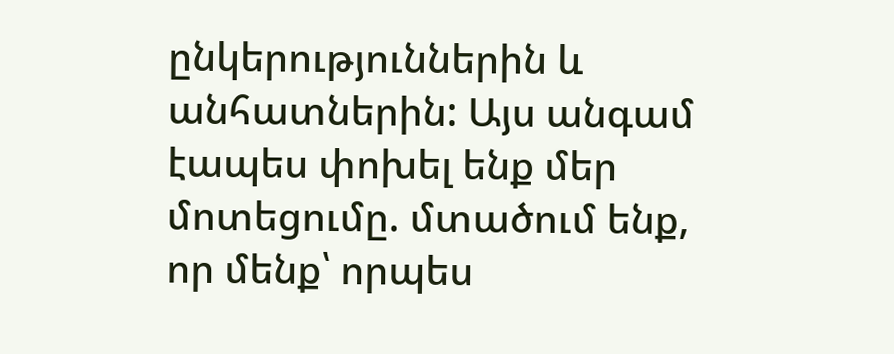ընկերություններին և անհատներին: Այս անգամ էապես փոխել ենք մեր մոտեցումը. մտածում ենք, որ մենք՝ որպես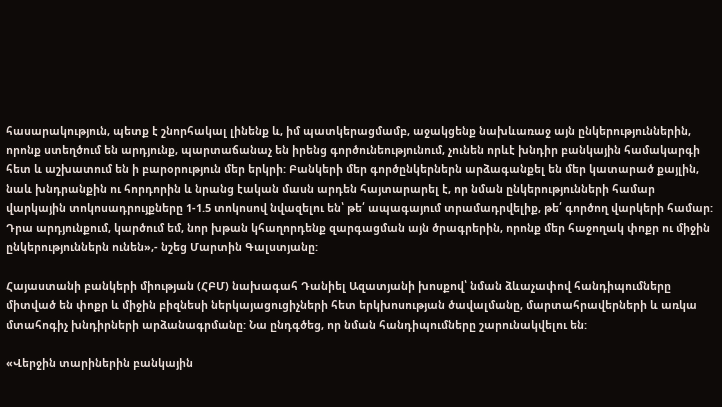հասարակություն, պետք է շնորհակալ լինենք և, իմ պատկերացմամբ, աջակցենք նախևառաջ այն ընկերություններին, որոնք ստեղծում են արդյունք, պարտաճանաչ են իրենց գործունեությունում, չունեն որևէ խնդիր բանկային համակարգի հետ և աշխատում են ի բարօրություն մեր երկրի: Բանկերի մեր գործընկերներն արձագանքել են մեր կատարած քայլին, նաև խնդրանքին ու հորդորին և նրանց էական մասն արդեն հայտարարել է, որ նման ընկերությունների համար վարկային տոկոսադրույքները 1-1.5 տոկոսով նվազելու են՝ թե՛ ապագայում տրամադրվելիք, թե՛ գործող վարկերի համար: Դրա արդյունքում, կարծում եմ, նոր խթան կհաղորդենք զարգացման այն ծրագրերին, որոնք մեր հաջողակ փոքր ու միջին ընկերություններն ունեն»,- նշեց Մարտին Գալստյանը:

Հայաստանի բանկերի միության (ՀԲՄ) նախագահ Դանիել Ազատյանի խոսքով՝ նման ձևաչափով հանդիպումները միտված են փոքր և միջին բիզնեսի ներկայացուցիչների հետ երկխոսության ծավալմանը, մարտահրավերների և առկա մտահոգիչ խնդիրների արձանագրմանը: Նա ընդգծեց, որ նման հանդիպումները շարունակվելու են:

«Վերջին տարիներին բանկային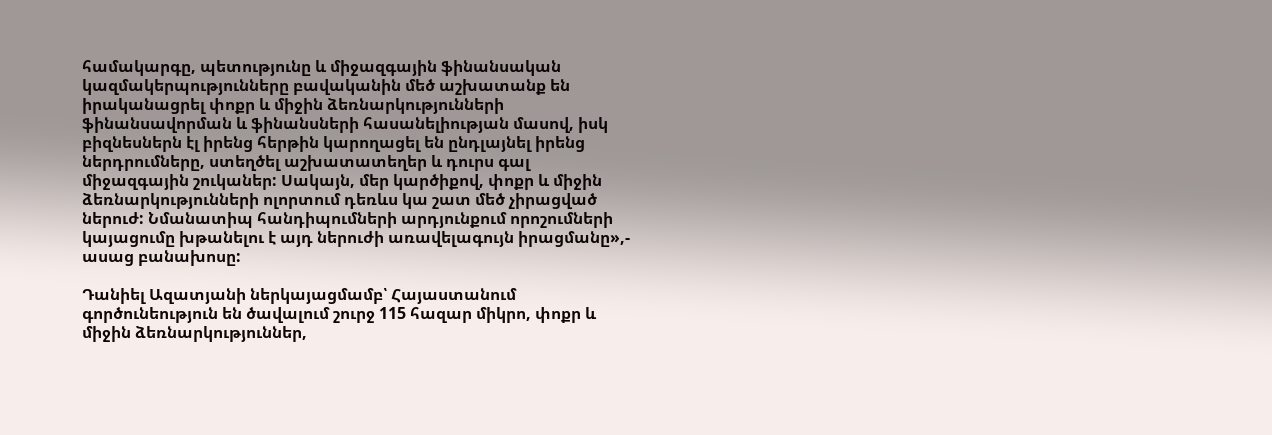համակարգը, պետությունը և միջազգային ֆինանսական կազմակերպությունները բավականին մեծ աշխատանք են իրականացրել փոքր և միջին ձեռնարկությունների ֆինանսավորման և ֆինանսների հասանելիության մասով, իսկ բիզնեսներն էլ իրենց հերթին կարողացել են ընդլայնել իրենց ներդրումները, ստեղծել աշխատատեղեր և դուրս գալ միջազգային շուկաներ: Սակայն, մեր կարծիքով, փոքր և միջին ձեռնարկությունների ոլորտում դեռևս կա շատ մեծ չիրացված ներուժ: Նմանատիպ հանդիպումների արդյունքում որոշումների կայացումը խթանելու է այդ ներուժի առավելագույն իրացմանը»,- ասաց բանախոսը:

Դանիել Ազատյանի ներկայացմամբ՝ Հայաստանում գործունեություն են ծավալում շուրջ 115 հազար միկրո, փոքր և միջին ձեռնարկություններ,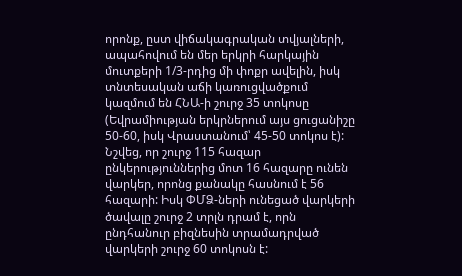որոնք, ըստ վիճակագրական տվյալների, ապահովում են մեր երկրի հարկային մուտքերի 1/3-րդից մի փոքր ավելին, իսկ տնտեսական աճի կառուցվածքում կազմում են ՀՆԱ-ի շուրջ 35 տոկոսը (Եվրամիության երկրներում այս ցուցանիշը 50-60, իսկ Վրաստանում՝ 45-50 տոկոս է): Նշվեց, որ շուրջ 115 հազար ընկերություններից մոտ 16 հազարը ունեն վարկեր, որոնց քանակը հասնում է 56 հազարի: Իսկ ՓՄՁ-ների ունեցած վարկերի ծավալը շուրջ 2 տրլն դրամ է, որն ընդհանուր բիզնեսին տրամադրված վարկերի շուրջ 60 տոկոսն է: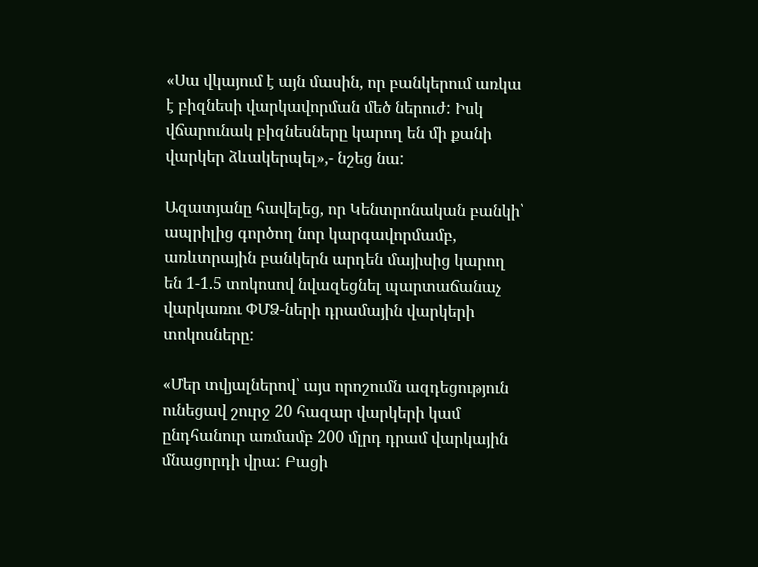«Սա վկայում է այն մասին, որ բանկերում առկա է բիզնեսի վարկավորման մեծ ներուժ: Իսկ վճարունակ բիզնեսները կարող են մի քանի վարկեր ձևակերպել»,- նշեց նա:

Ազատյանը հավելեց, որ Կենտրոնական բանկի՝ ապրիլից գործող նոր կարգավորմամբ, առևտրային բանկերն արդեն մայիսից կարող են 1-1.5 տոկոսով նվազեցնել պարտաճանաչ վարկառու ՓՄՁ-ների դրամային վարկերի տոկոսները:

«Մեր տվյալներով՝ այս որոշումն ազդեցություն ունեցավ շուրջ 20 հազար վարկերի կամ ընդհանուր առմամբ 200 մլրդ դրամ վարկային մնացորդի վրա: Բացի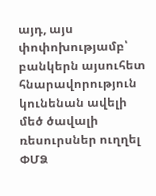այդ, այս փոփոխությամբ՝ բանկերն այսուհետ հնարավորություն կունենան ավելի մեծ ծավալի ռեսուրսներ ուղղել ՓՄՁ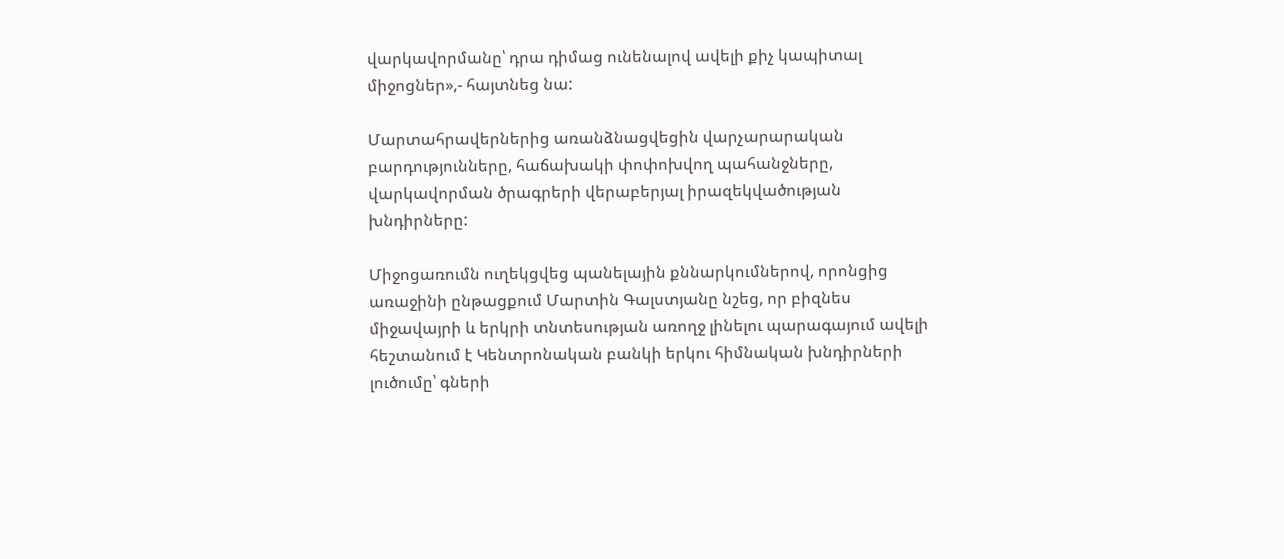վարկավորմանը՝ դրա դիմաց ունենալով ավելի քիչ կապիտալ միջոցներ»,- հայտնեց նա:

Մարտահրավերներից առանձնացվեցին վարչարարական բարդությունները, հաճախակի փոփոխվող պահանջները, վարկավորման ծրագրերի վերաբերյալ իրազեկվածության խնդիրները:

Միջոցառումն ուղեկցվեց պանելային քննարկումներով, որոնցից առաջինի ընթացքում Մարտին Գալստյանը նշեց, որ բիզնես միջավայրի և երկրի տնտեսության առողջ լինելու պարագայում ավելի հեշտանում է Կենտրոնական բանկի երկու հիմնական խնդիրների լուծումը՝ գների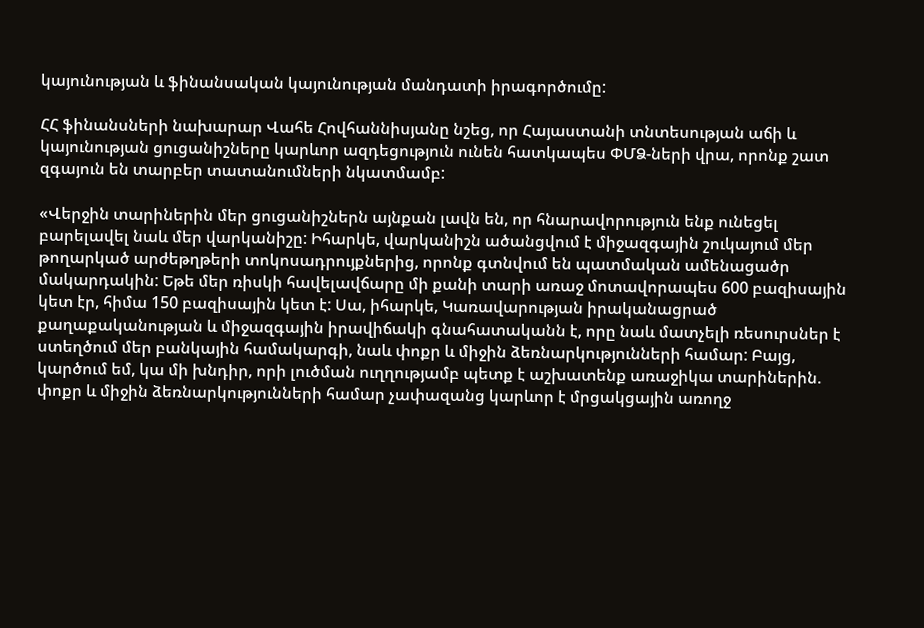կայունության և ֆինանսական կայունության մանդատի իրագործումը:

ՀՀ ֆինանսների նախարար Վահե Հովհաննիսյանը նշեց, որ Հայաստանի տնտեսության աճի և կայունության ցուցանիշները կարևոր ազդեցություն ունեն հատկապես ՓՄՁ-ների վրա, որոնք շատ զգայուն են տարբեր տատանումների նկատմամբ:

«Վերջին տարիներին մեր ցուցանիշներն այնքան լավն են, որ հնարավորություն ենք ունեցել բարելավել նաև մեր վարկանիշը: Իհարկե, վարկանիշն ածանցվում է միջազգային շուկայում մեր թողարկած արժեթղթերի տոկոսադրույքներից, որոնք գտնվում են պատմական ամենացածր մակարդակին: Եթե մեր ռիսկի հավելավճարը մի քանի տարի առաջ մոտավորապես 600 բազիսային կետ էր, հիմա 150 բազիսային կետ է: Սա, իհարկե, Կառավարության իրականացրած քաղաքականության և միջազգային իրավիճակի գնահատականն է, որը նաև մատչելի ռեսուրսներ է ստեղծում մեր բանկային համակարգի, նաև փոքր և միջին ձեռնարկությունների համար: Բայց, կարծում եմ, կա մի խնդիր, որի լուծման ուղղությամբ պետք է աշխատենք առաջիկա տարիներին. փոքր և միջին ձեռնարկությունների համար չափազանց կարևոր է մրցակցային առողջ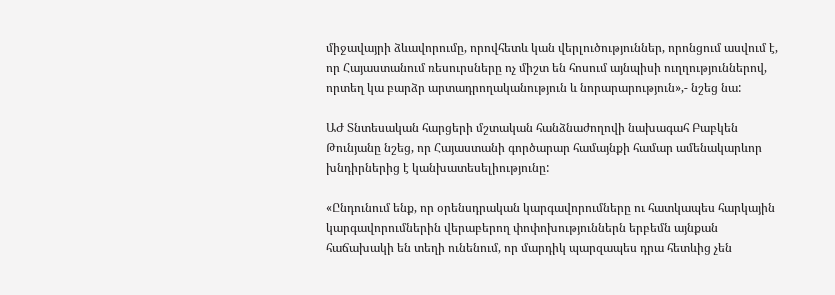միջավայրի ձևավորումը, որովհետև կան վերլուծություններ, որոնցում ասվում է, որ Հայաստանում ռեսուրսները ոչ միշտ են հոսում այնպիսի ուղղություններով, որտեղ կա բարձր արտադրողականություն և նորարարություն»,- նշեց նա:

ԱԺ Տնտեսական հարցերի մշտական հանձնաժողովի նախագահ Բաբկեն Թունյանը նշեց, որ Հայաստանի գործարար համայնքի համար ամենակարևոր խնդիրներից է կանխատեսելիությունը:

«Ընդունում ենք, որ օրենսդրական կարգավորումները ու հատկապես հարկային կարգավորումներին վերաբերող փոփոխություններն երբեմն այնքան հաճախակի են տեղի ունենում, որ մարդիկ պարզապես դրա հետևից չեն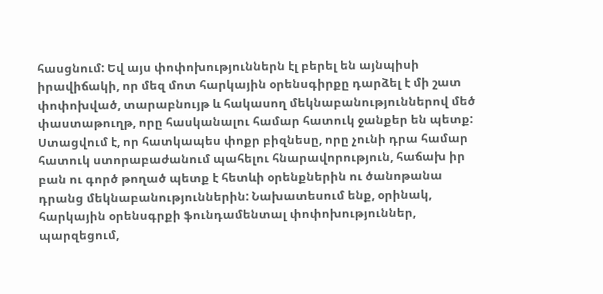հասցնում: Եվ այս փոփոխություններն էլ բերել են այնպիսի իրավիճակի, որ մեզ մոտ հարկային օրենսգիրքը դարձել է մի շատ փոփոխված, տարաբնույթ և հակասող մեկնաբանություններով մեծ փաստաթուղթ, որը հասկանալու համար հատուկ ջանքեր են պետք: Ստացվում է, որ հատկապես փոքր բիզնեսը, որը չունի դրա համար հատուկ ստորաբաժանում պահելու հնարավորություն, հաճախ իր բան ու գործ թողած պետք է հետևի օրենքներին ու ծանոթանա դրանց մեկնաբանություններին: Նախատեսում ենք, օրինակ, հարկային օրենսգրքի ֆունդամենտալ փոփոխություններ, պարզեցում,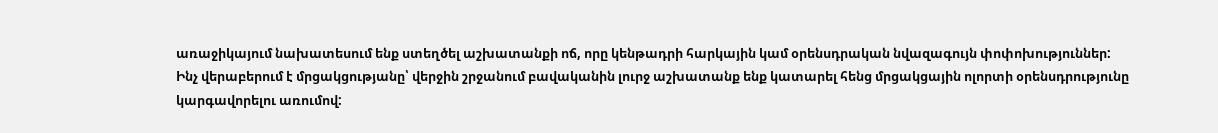առաջիկայում նախատեսում ենք ստեղծել աշխատանքի ոճ, որը կենթադրի հարկային կամ օրենսդրական նվազագույն փոփոխություններ: Ինչ վերաբերում է մրցակցությանը՝ վերջին շրջանում բավականին լուրջ աշխատանք ենք կատարել հենց մրցակցային ոլորտի օրենսդրությունը կարգավորելու առումով: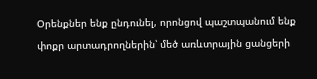Օրենքներ ենք ընդունել, որոնցով պաշտպանում ենք փոքր արտադրողներին՝ մեծ առևտրային ցանցերի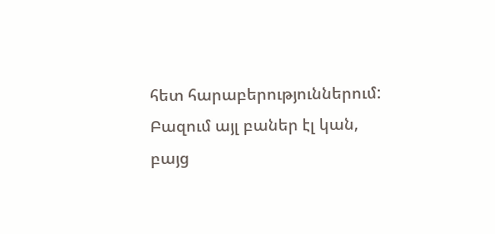հետ հարաբերություններում: Բազում այլ բաներ էլ կան, բայց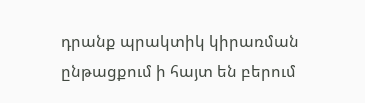դրանք պրակտիկ կիրառման ընթացքում ի հայտ են բերում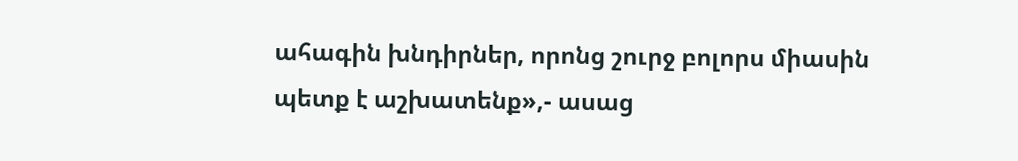ահագին խնդիրներ, որոնց շուրջ բոլորս միասին պետք է աշխատենք»,- ասաց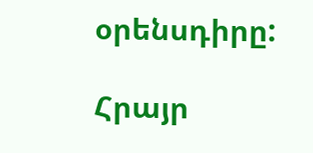օրենսդիրը:

Հրայր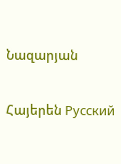Նազարյան

Հայերեն Русский